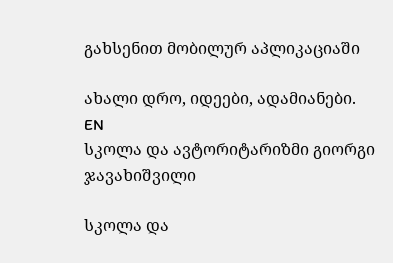გახსენით მობილურ აპლიკაციაში

ახალი დრო, იდეები, ადამიანები.
EN
სკოლა და ავტორიტარიზმი გიორგი ჯავახიშვილი

სკოლა და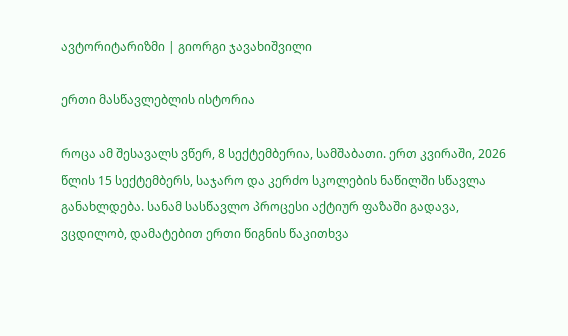ავტორიტარიზმი | გიორგი ჯავახიშვილი

ერთი მასწავლებლის ისტორია

როცა ამ შესავალს ვწერ, 8 სექტემბერია, სამშაბათი. ერთ კვირაში, 2026 წლის 15 სექტემბერს, საჯარო და კერძო სკოლების ნაწილში სწავლა განახლდება. სანამ სასწავლო პროცესი აქტიურ ფაზაში გადავა, ვცდილობ, დამატებით ერთი წიგნის წაკითხვა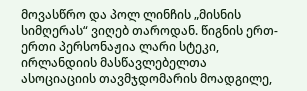მოვასწრო და პოლ ლინჩის „მისნის სიმღერას“ ვიღებ თაროდან. წიგნის ერთ-ერთი პერსონაჟია ლარი სტეკი, ირლანდიის მასწავლებელთა ასოციაციის თავმჯდომარის მოადგილე,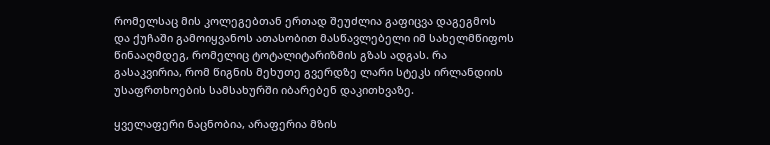რომელსაც მის კოლეგებთან ერთად შეუძლია გაფიცვა დაგეგმოს და ქუჩაში გამოიყვანოს ათასობით მასწავლებელი იმ სახელმწიფოს წინააღმდეგ, რომელიც ტოტალიტარიზმის გზას ადგას. რა გასაკვირია, რომ წიგნის მეხუთე გვერდზე ლარი სტეკს ირლანდიის უსაფრთხოების სამსახურში იბარებენ დაკითხვაზე.

ყველაფერი ნაცნობია, არაფერია მზის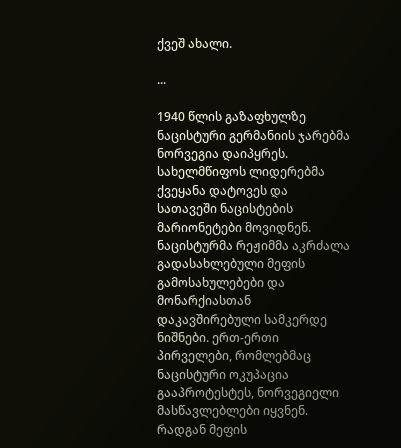ქვეშ ახალი.

...

1940 წლის გაზაფხულზე ნაცისტური გერმანიის ჯარებმა ნორვეგია დაიპყრეს. სახელმწიფოს ლიდერებმა ქვეყანა დატოვეს და სათავეში ნაცისტების მარიონეტები მოვიდნენ. ნაცისტურმა რეჟიმმა აკრძალა გადასახლებული მეფის გამოსახულებები და მონარქიასთან დაკავშირებული სამკერდე ნიშნები. ერთ-ერთი პირველები, რომლებმაც ნაცისტური ოკუპაცია გააპროტესტეს, ნორვეგიელი მასწავლებლები იყვნენ. რადგან მეფის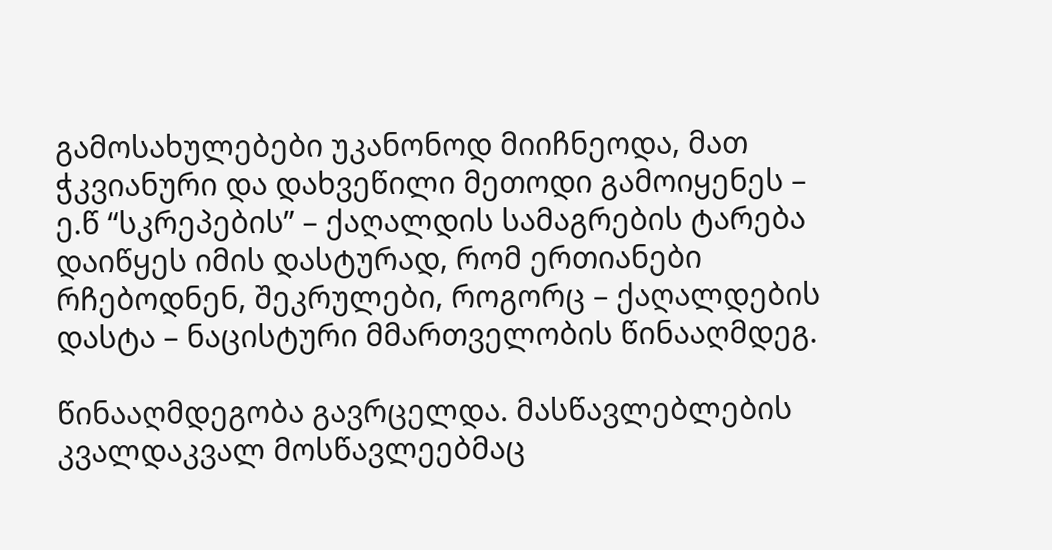გამოსახულებები უკანონოდ მიიჩნეოდა, მათ ჭკვიანური და დახვეწილი მეთოდი გამოიყენეს – ე.წ “სკრეპების” – ქაღალდის სამაგრების ტარება დაიწყეს იმის დასტურად, რომ ერთიანები რჩებოდნენ, შეკრულები, როგორც – ქაღალდების დასტა – ნაცისტური მმართველობის წინააღმდეგ.

წინააღმდეგობა გავრცელდა. მასწავლებლების კვალდაკვალ მოსწავლეებმაც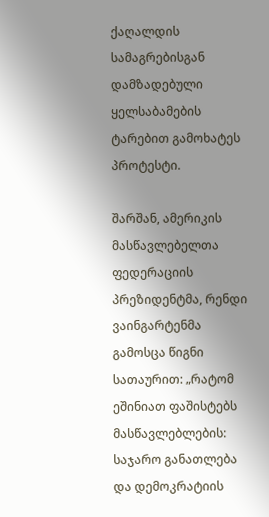ქაღალდის სამაგრებისგან დამზადებული ყელსაბამების ტარებით გამოხატეს პროტესტი.

შარშან, ამერიკის მასწავლებელთა ფედერაციის პრეზიდენტმა, რენდი ვაინგარტენმა გამოსცა წიგნი სათაურით: „რატომ ეშინიათ ფაშისტებს მასწავლებლების: საჯარო განათლება და დემოკრატიის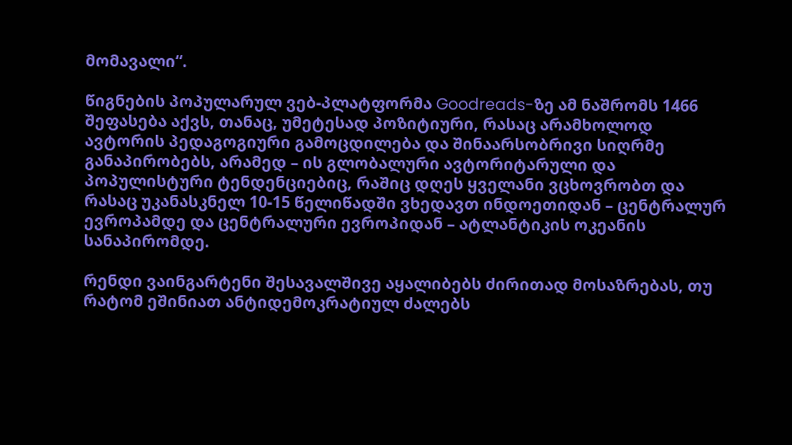მომავალი“.

წიგნების პოპულარულ ვებ-პლატფორმა Goodreads-ზე ამ ნაშრომს 1466 შეფასება აქვს, თანაც, უმეტესად პოზიტიური, რასაც არამხოლოდ ავტორის პედაგოგიური გამოცდილება და შინაარსობრივი სიღრმე განაპირობებს, არამედ – ის გლობალური ავტორიტარული და პოპულისტური ტენდენციებიც, რაშიც დღეს ყველანი ვცხოვრობთ და რასაც უკანასკნელ 10-15 წელიწადში ვხედავთ ინდოეთიდან – ცენტრალურ ევროპამდე და ცენტრალური ევროპიდან – ატლანტიკის ოკეანის სანაპირომდე.

რენდი ვაინგარტენი შესავალშივე აყალიბებს ძირითად მოსაზრებას, თუ რატომ ეშინიათ ანტიდემოკრატიულ ძალებს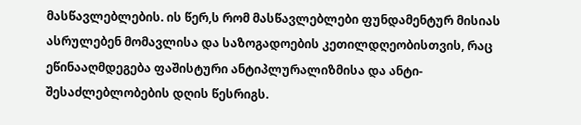მასწავლებლების. ის წერ,ს რომ მასწავლებლები ფუნდამენტურ მისიას ასრულებენ მომავლისა და საზოგადოების კეთილდღეობისთვის, რაც ეწინააღმდეგება ფაშისტური ანტიპლურალიზმისა და ანტი-შესაძლებლობების დღის წესრიგს.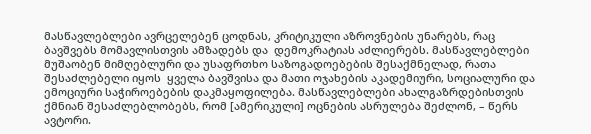მასწავლებლები ავრცელებენ ცოდნას, კრიტიკული აზროვნების უნარებს, რაც ბავშვებს მომავლისთვის ამზადებს და  დემოკრატიას აძლიერებს. მასწავლებლები მუშაობენ მიმღებლური და უსაფრთხო საზოგადოებების შესაქმნელად, რათა შესაძლებელი იყოს  ყველა ბავშვისა და მათი ოჯახების აკადემიური, სოციალური და ემოციური საჭიროებების დაკმაყოფილება. მასწავლებლები ახალგაზრდებისთვის ქმნიან შესაძლებლობებს, რომ [ამერიკული] ოცნების ასრულება შეძლონ, – წერს ავტორი.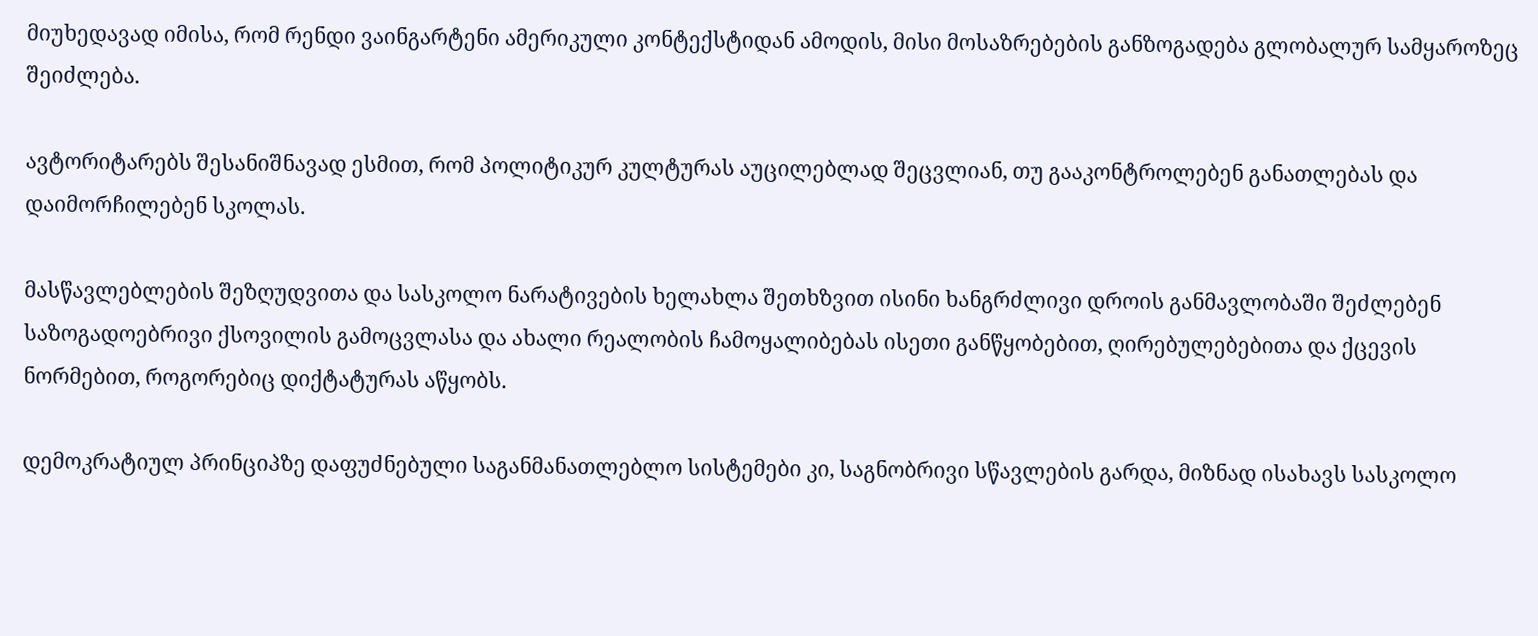მიუხედავად იმისა, რომ რენდი ვაინგარტენი ამერიკული კონტექსტიდან ამოდის, მისი მოსაზრებების განზოგადება გლობალურ სამყაროზეც შეიძლება.

ავტორიტარებს შესანიშნავად ესმით, რომ პოლიტიკურ კულტურას აუცილებლად შეცვლიან, თუ გააკონტროლებენ განათლებას და დაიმორჩილებენ სკოლას.

მასწავლებლების შეზღუდვითა და სასკოლო ნარატივების ხელახლა შეთხზვით ისინი ხანგრძლივი დროის განმავლობაში შეძლებენ საზოგადოებრივი ქსოვილის გამოცვლასა და ახალი რეალობის ჩამოყალიბებას ისეთი განწყობებით, ღირებულებებითა და ქცევის ნორმებით, როგორებიც დიქტატურას აწყობს.

დემოკრატიულ პრინციპზე დაფუძნებული საგანმანათლებლო სისტემები კი, საგნობრივი სწავლების გარდა, მიზნად ისახავს სასკოლო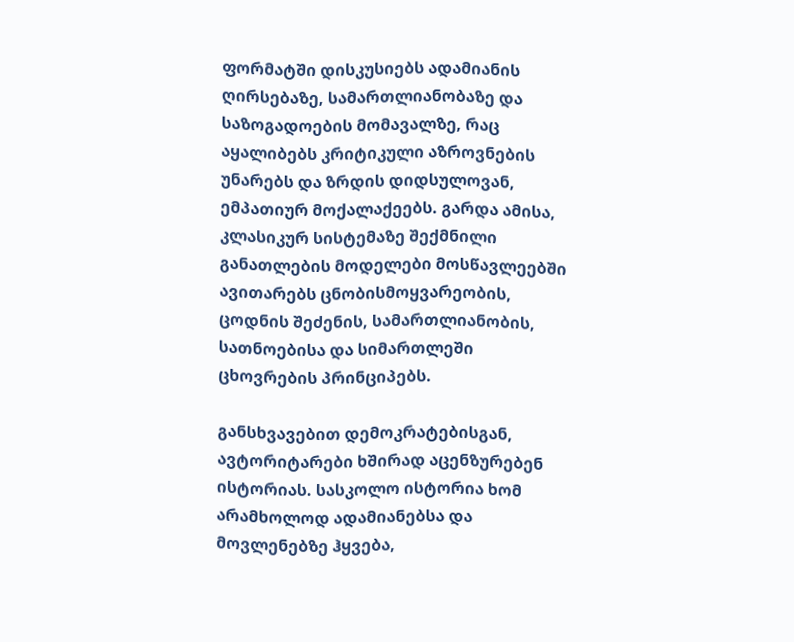ფორმატში დისკუსიებს ადამიანის ღირსებაზე, სამართლიანობაზე და საზოგადოების მომავალზე, რაც აყალიბებს კრიტიკული აზროვნების უნარებს და ზრდის დიდსულოვან, ემპათიურ მოქალაქეებს. გარდა ამისა, კლასიკურ სისტემაზე შექმნილი განათლების მოდელები მოსწავლეებში ავითარებს ცნობისმოყვარეობის, ცოდნის შეძენის, სამართლიანობის, სათნოებისა და სიმართლეში ცხოვრების პრინციპებს.

განსხვავებით დემოკრატებისგან, ავტორიტარები ხშირად აცენზურებენ ისტორიას. სასკოლო ისტორია ხომ არამხოლოდ ადამიანებსა და მოვლენებზე ჰყვება,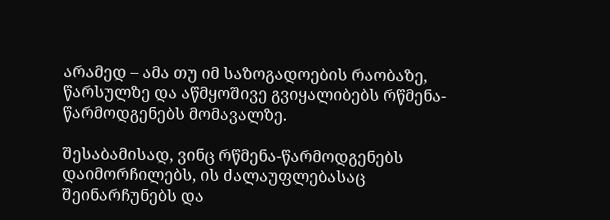არამედ – ამა თუ იმ საზოგადოების რაობაზე, წარსულზე და აწმყოშივე გვიყალიბებს რწმენა-წარმოდგენებს მომავალზე.

შესაბამისად, ვინც რწმენა-წარმოდგენებს დაიმორჩილებს, ის ძალაუფლებასაც შეინარჩუნებს და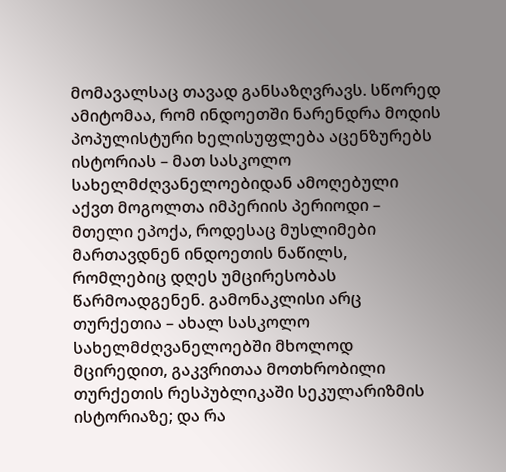მომავალსაც თავად განსაზღვრავს. სწორედ ამიტომაა, რომ ინდოეთში ნარენდრა მოდის პოპულისტური ხელისუფლება აცენზურებს ისტორიას – მათ სასკოლო სახელმძღვანელოებიდან ამოღებული აქვთ მოგოლთა იმპერიის პერიოდი – მთელი ეპოქა, როდესაც მუსლიმები მართავდნენ ინდოეთის ნაწილს, რომლებიც დღეს უმცირესობას წარმოადგენენ. გამონაკლისი არც თურქეთია – ახალ სასკოლო სახელმძღვანელოებში მხოლოდ მცირედით, გაკვრითაა მოთხრობილი თურქეთის რესპუბლიკაში სეკულარიზმის ისტორიაზე; და რა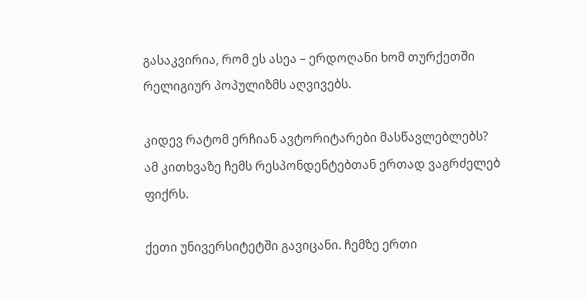გასაკვირია, რომ ეს ასეა – ერდოღანი ხომ თურქეთში რელიგიურ პოპულიზმს აღვივებს.

კიდევ რატომ ერჩიან ავტორიტარები მასწავლებლებს? ამ კითხვაზე ჩემს რესპონდენტებთან ერთად ვაგრძელებ ფიქრს.

ქეთი უნივერსიტეტში გავიცანი. ჩემზე ერთი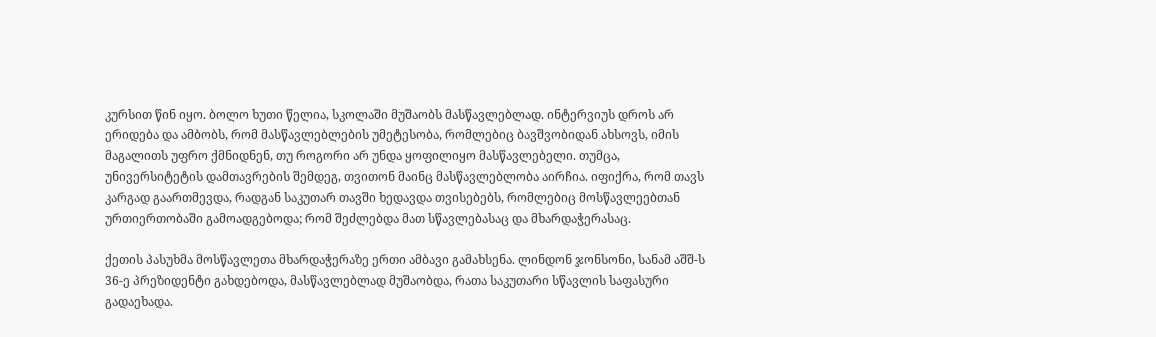კურსით წინ იყო. ბოლო ხუთი წელია, სკოლაში მუშაობს მასწავლებლად. ინტერვიუს დროს არ ერიდება და ამბობს, რომ მასწავლებლების უმეტესობა, რომლებიც ბავშვობიდან ახსოვს, იმის მაგალითს უფრო ქმნიდნენ, თუ როგორი არ უნდა ყოფილიყო მასწავლებელი. თუმცა, უნივერსიტეტის დამთავრების შემდეგ, თვითონ მაინც მასწავლებლობა აირჩია. იფიქრა, რომ თავს კარგად გაართმევდა, რადგან საკუთარ თავში ხედავდა თვისებებს, რომლებიც მოსწავლეებთან ურთიერთობაში გამოადგებოდა; რომ შეძლებდა მათ სწავლებასაც და მხარდაჭერასაც.

ქეთის პასუხმა მოსწავლეთა მხარდაჭერაზე ერთი ამბავი გამახსენა. ლინდონ ჯონსონი, სანამ აშშ-ს 36-ე პრეზიდენტი გახდებოდა, მასწავლებლად მუშაობდა, რათა საკუთარი სწავლის საფასური გადაეხადა.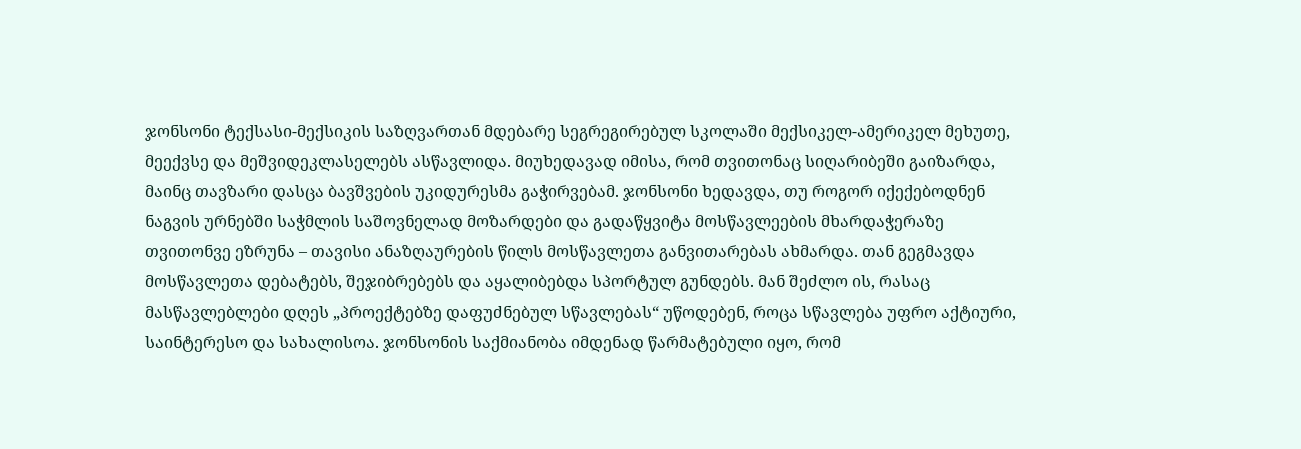ჯონსონი ტექსასი-მექსიკის საზღვართან მდებარე სეგრეგირებულ სკოლაში მექსიკელ-ამერიკელ მეხუთე, მეექვსე და მეშვიდეკლასელებს ასწავლიდა. მიუხედავად იმისა, რომ თვითონაც სიღარიბეში გაიზარდა, მაინც თავზარი დასცა ბავშვების უკიდურესმა გაჭირვებამ. ჯონსონი ხედავდა, თუ როგორ იქექებოდნენ ნაგვის ურნებში საჭმლის საშოვნელად მოზარდები და გადაწყვიტა მოსწავლეების მხარდაჭერაზე თვითონვე ეზრუნა – თავისი ანაზღაურების წილს მოსწავლეთა განვითარებას ახმარდა. თან გეგმავდა მოსწავლეთა დებატებს, შეჯიბრებებს და აყალიბებდა სპორტულ გუნდებს. მან შეძლო ის, რასაც მასწავლებლები დღეს „პროექტებზე დაფუძნებულ სწავლებას“ უწოდებენ, როცა სწავლება უფრო აქტიური, საინტერესო და სახალისოა. ჯონსონის საქმიანობა იმდენად წარმატებული იყო, რომ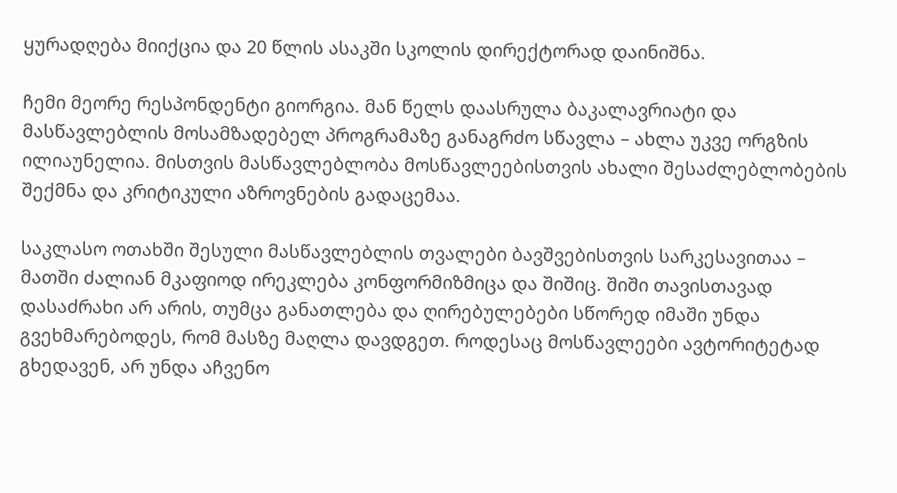ყურადღება მიიქცია და 20 წლის ასაკში სკოლის დირექტორად დაინიშნა.

ჩემი მეორე რესპონდენტი გიორგია. მან წელს დაასრულა ბაკალავრიატი და მასწავლებლის მოსამზადებელ პროგრამაზე განაგრძო სწავლა – ახლა უკვე ორგზის ილიაუნელია. მისთვის მასწავლებლობა მოსწავლეებისთვის ახალი შესაძლებლობების შექმნა და კრიტიკული აზროვნების გადაცემაა.

საკლასო ოთახში შესული მასწავლებლის თვალები ბავშვებისთვის სარკესავითაა – მათში ძალიან მკაფიოდ ირეკლება კონფორმიზმიცა და შიშიც. შიში თავისთავად დასაძრახი არ არის, თუმცა განათლება და ღირებულებები სწორედ იმაში უნდა გვეხმარებოდეს, რომ მასზე მაღლა დავდგეთ. როდესაც მოსწავლეები ავტორიტეტად გხედავენ, არ უნდა აჩვენო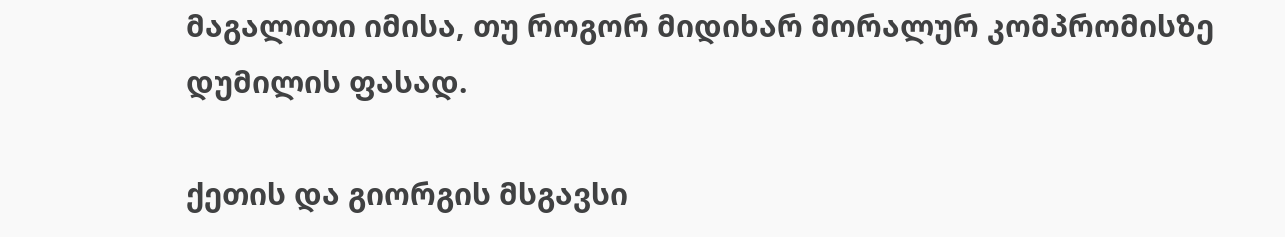მაგალითი იმისა, თუ როგორ მიდიხარ მორალურ კომპრომისზე დუმილის ფასად.

ქეთის და გიორგის მსგავსი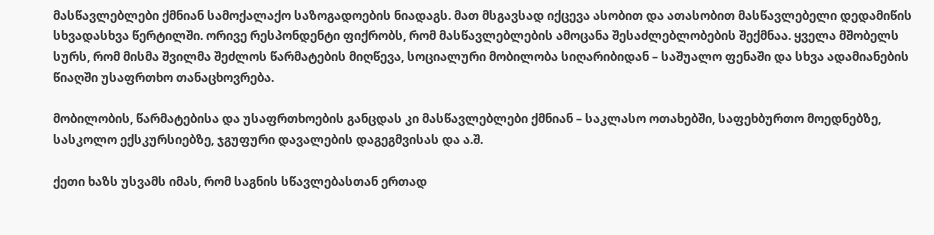მასწავლებლები ქმნიან სამოქალაქო საზოგადოების ნიადაგს. მათ მსგავსად იქცევა ასობით და ათასობით მასწავლებელი დედამიწის სხვადასხვა წერტილში. ორივე რესპონდენტი ფიქრობს, რომ მასწავლებლების ამოცანა შესაძლებლობების შექმნაა. ყველა მშობელს სურს, რომ მისმა შვილმა შეძლოს წარმატების მიღწევა, სოციალური მობილობა სიღარიბიდან – საშუალო ფენაში და სხვა ადამიანების წიაღში უსაფრთხო თანაცხოვრება.

მობილობის, წარმატებისა და უსაფრთხოების განცდას კი მასწავლებლები ქმნიან – საკლასო ოთახებში, საფეხბურთო მოედნებზე, სასკოლო ექსკურსიებზე, ჯგუფური დავალების დაგეგმვისას და ა.შ.

ქეთი ხაზს უსვამს იმას, რომ საგნის სწავლებასთან ერთად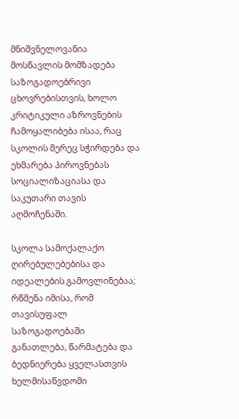მნიშვნელოვანია მოსწავლის მომზადება საზოგადოებრივი ცხოვრებისთვის, ხოლო კრიტიკული აზროვნების ჩამოყალიბება ისაა, რაც სკოლის მერეც სჭირდება და ეხმარება პიროვნებას სოციალიზაციასა და საკუთარი თავის აღმოჩენაში.

სკოლა სამოქალაქო ღირებულებებისა და იდეალების გამოვლინებაა; რწმენა იმისა, რომ თავისუფალ საზოგადოებაში განათლება, წარმატება და ბედნიერება ყველასთვის ხელმისაწვდომი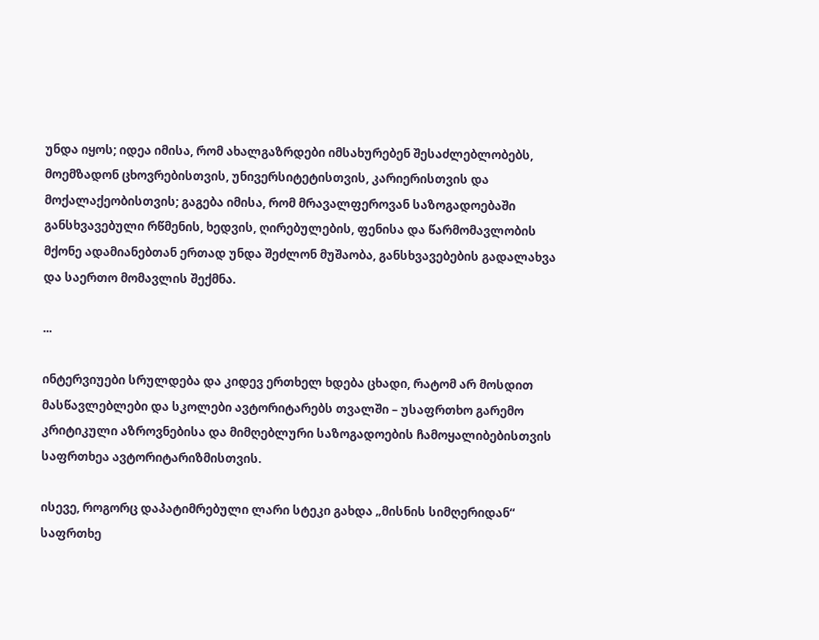უნდა იყოს; იდეა იმისა, რომ ახალგაზრდები იმსახურებენ შესაძლებლობებს, მოემზადონ ცხოვრებისთვის, უნივერსიტეტისთვის, კარიერისთვის და მოქალაქეობისთვის; გაგება იმისა, რომ მრავალფეროვან საზოგადოებაში განსხვავებული რწმენის, ხედვის, ღირებულების, ფენისა და წარმომავლობის მქონე ადამიანებთან ერთად უნდა შეძლონ მუშაობა, განსხვავებების გადალახვა და საერთო მომავლის შექმნა.

...

ინტერვიუები სრულდება და კიდევ ერთხელ ხდება ცხადი, რატომ არ მოსდით მასწავლებლები და სკოლები ავტორიტარებს თვალში – უსაფრთხო გარემო კრიტიკული აზროვნებისა და მიმღებლური საზოგადოების ჩამოყალიბებისთვის საფრთხეა ავტორიტარიზმისთვის.

ისევე, როგორც დაპატიმრებული ლარი სტეკი გახდა „მისნის სიმღერიდან“ საფრთხე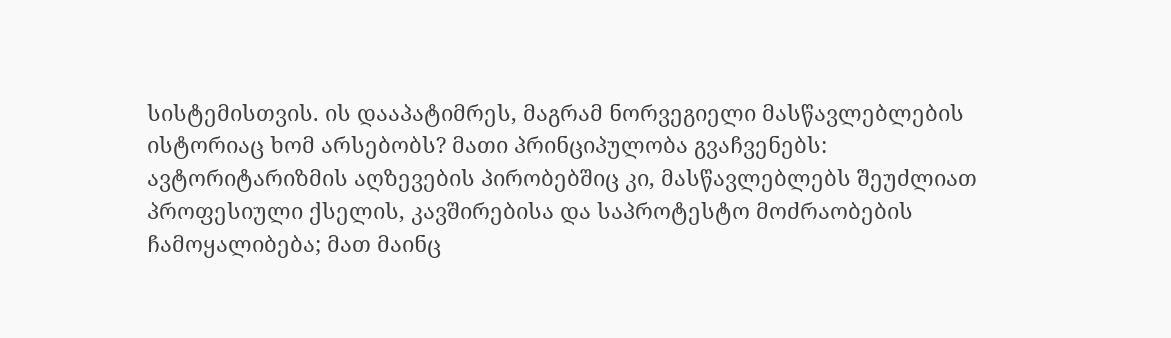სისტემისთვის. ის დააპატიმრეს, მაგრამ ნორვეგიელი მასწავლებლების ისტორიაც ხომ არსებობს? მათი პრინციპულობა გვაჩვენებს: ავტორიტარიზმის აღზევების პირობებშიც კი, მასწავლებლებს შეუძლიათ პროფესიული ქსელის, კავშირებისა და საპროტესტო მოძრაობების ჩამოყალიბება; მათ მაინც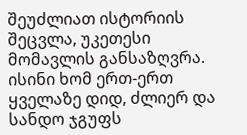შეუძლიათ ისტორიის შეცვლა, უკეთესი მომავლის განსაზღვრა. ისინი ხომ ერთ-ერთ ყველაზე დიდ, ძლიერ და სანდო ჯგუფს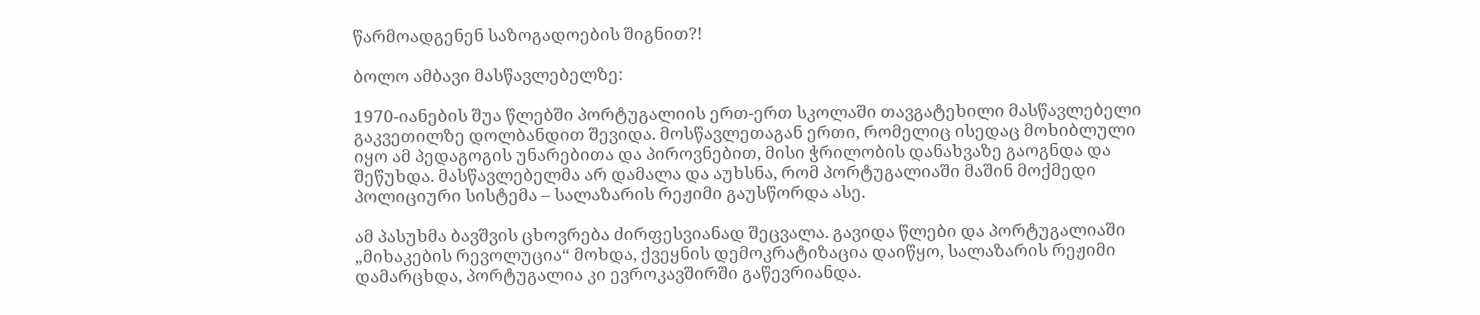წარმოადგენენ საზოგადოების შიგნით?!

ბოლო ამბავი მასწავლებელზე:

1970-იანების შუა წლებში პორტუგალიის ერთ-ერთ სკოლაში თავგატეხილი მასწავლებელი გაკვეთილზე დოლბანდით შევიდა. მოსწავლეთაგან ერთი, რომელიც ისედაც მოხიბლული იყო ამ პედაგოგის უნარებითა და პიროვნებით, მისი ჭრილობის დანახვაზე გაოგნდა და შეწუხდა. მასწავლებელმა არ დამალა და აუხსნა, რომ პორტუგალიაში მაშინ მოქმედი პოლიციური სისტემა – სალაზარის რეჟიმი გაუსწორდა ასე.

ამ პასუხმა ბავშვის ცხოვრება ძირფესვიანად შეცვალა. გავიდა წლები და პორტუგალიაში „მიხაკების რევოლუცია“ მოხდა, ქვეყნის დემოკრატიზაცია დაიწყო, სალაზარის რეჟიმი დამარცხდა, პორტუგალია კი ევროკავშირში გაწევრიანდა.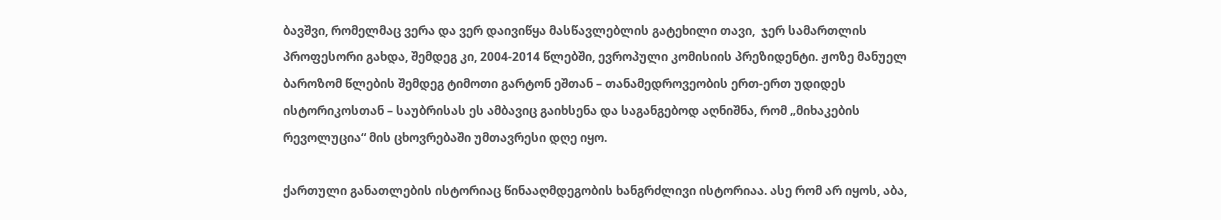ბავშვი, რომელმაც ვერა და ვერ დაივიწყა მასწავლებლის გატეხილი თავი,  ჯერ სამართლის პროფესორი გახდა, შემდეგ კი, 2004-2014 წლებში, ევროპული კომისიის პრეზიდენტი. ჟოზე მანუელ ბაროზომ წლების შემდეგ ტიმოთი გარტონ ეშთან – თანამედროვეობის ერთ-ერთ უდიდეს ისტორიკოსთან – საუბრისას ეს ამბავიც გაიხსენა და საგანგებოდ აღნიშნა, რომ „მიხაკების რევოლუცია“ მის ცხოვრებაში უმთავრესი დღე იყო.

ქართული განათლების ისტორიაც წინააღმდეგობის ხანგრძლივი ისტორიაა. ასე რომ არ იყოს, აბა,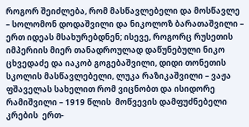როგორ შეიძლება, რომ მასწავლებელი და მოსწავლე – სოლომონ დოდაშვილი და ნიკოლოზ ბარათაშვილი – ერთ იდეას მსახურებდნენ; ისევე, როგორც რუსეთის იმპერიის მიერ თანადროულად დაწუნებული ნიკო ცხვედაძე და იაკობ გოგებაშვილი, დიდი თონეთის სკოლის მასწავლებელი, ლუკა რაზიკაშვილი – ვაჟა ფშაველას სახელით რომ ვიცნობთ და ისიდორე რამიშვილი – 1919 წლის  მოწვევის დამფუძნებელი კრების  ერთ-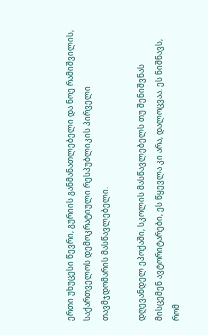ერთი უხუცესი წევრი, გურიის განმანათლებელი და ნოე რამიშვილის, საქართველოს დემოკრატიული რესპუბლიკის პირველი თავმჯდომარის მასწავლებელი.

დღევანდელ ეპოქაში, სკოლის მასწავლებელს თუ შენიშვნას მისცემენ ავტორიტარები, ეს წყევლა კი არა, დალოცვაა. ეს ნიშნავს, რომ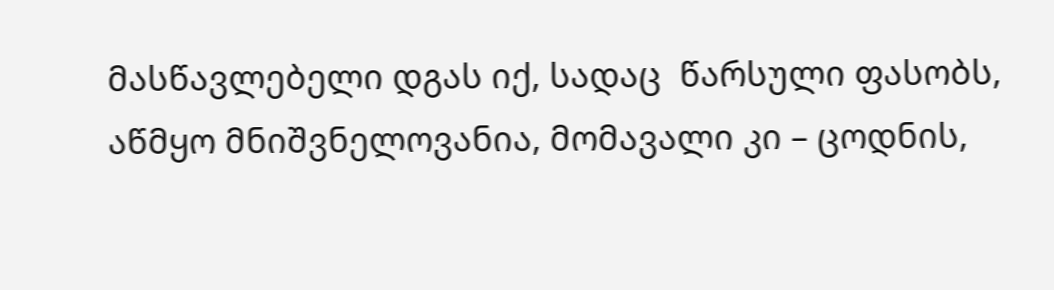მასწავლებელი დგას იქ, სადაც  წარსული ფასობს, აწმყო მნიშვნელოვანია, მომავალი კი – ცოდნის,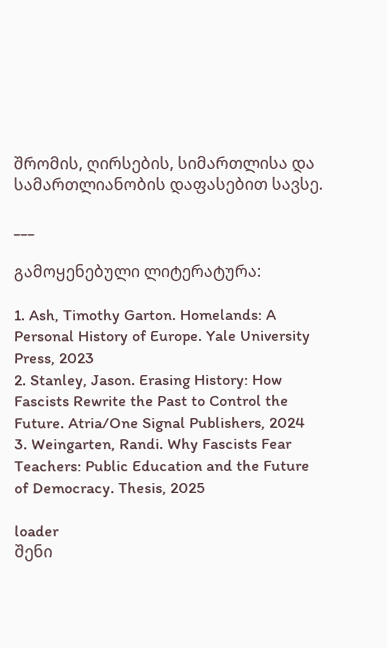შრომის, ღირსების, სიმართლისა და სამართლიანობის დაფასებით სავსე.

___

გამოყენებული ლიტერატურა:

1. Ash, Timothy Garton. Homelands: A Personal History of Europe. Yale University Press, 2023
2. Stanley, Jason. Erasing History: How Fascists Rewrite the Past to Control the Future. Atria/One Signal Publishers, 2024
3. Weingarten, Randi. Why Fascists Fear Teachers: Public Education and the Future of Democracy. Thesis, 2025

loader
შენი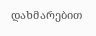დახმარებით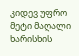კიდევ უფრო მეტი მაღალი ხარისხის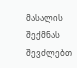მასალის შექმნას შევძლებთ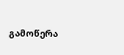გამოწერა